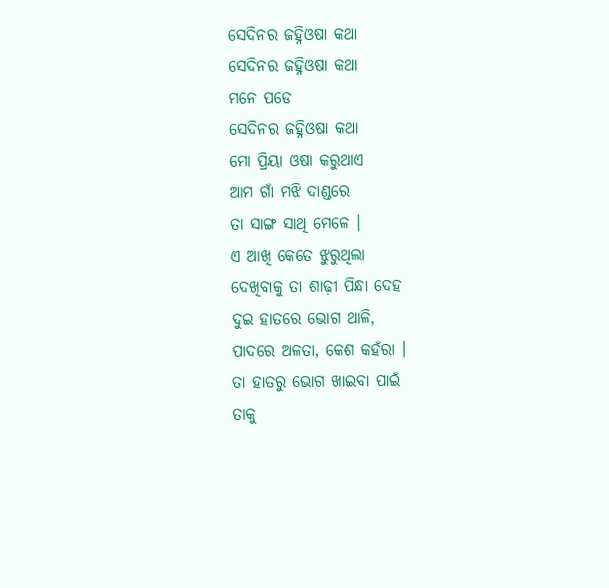ସେଦିନର ଜହ୍ନିଓଷା କଥା
ସେଦିନର ଜହ୍ନିଓଷା କଥା
ମନେ ପଡେ
ସେଦିନର ଜହ୍ନିଓଷା କଥା
ମୋ ପ୍ରିୟା ଓଷା କରୁଥାଏ
ଆମ ଗାଁ ମଝି ଦାଣ୍ଡରେ
ତା ସାଙ୍ଗ ସାଥି ମେଳେ ।
ଏ ଆଖି କେତେ ଝୁରୁଥିଲା
ଦେଖିବାକୁ ତା ଶାଢ଼ୀ ପିନ୍ଧା ଦେହ
ଦୁଇ ହାତରେ ଭୋଗ ଥାଳି,
ପାଦରେ ଅଳତା, କେଶ କହଁରା ।
ତା ହାତରୁ ଭୋଗ ଖାଇବା ପାଇଁ
ତାକୁ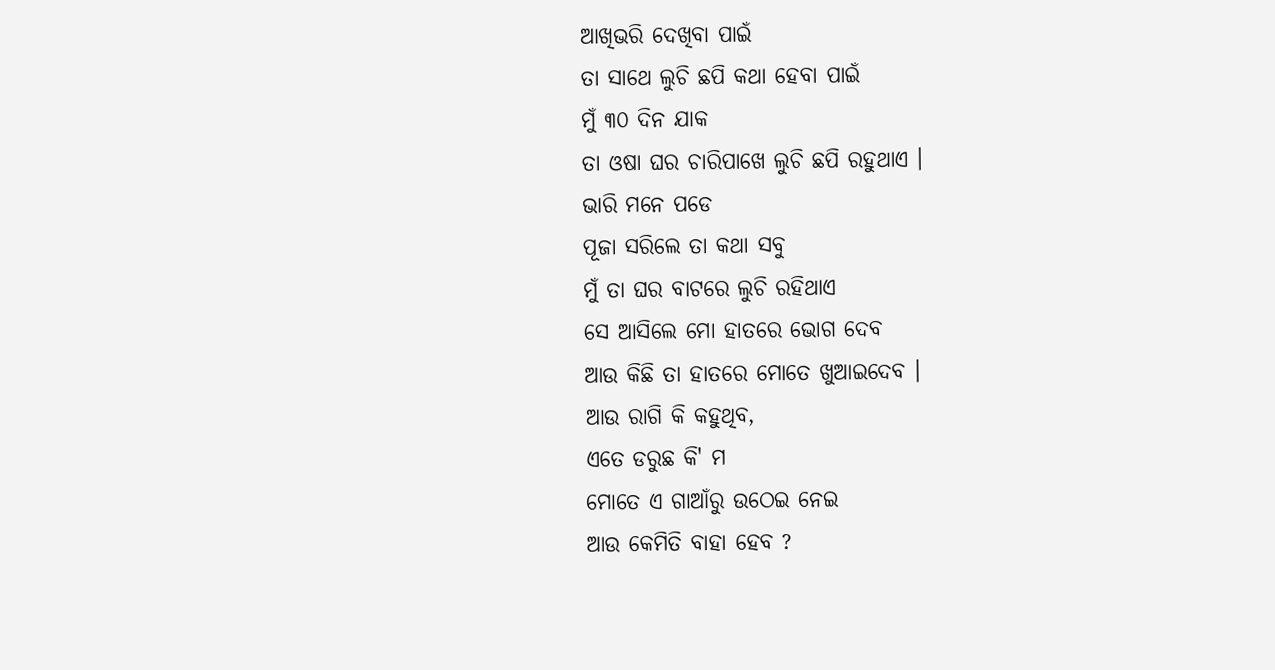ଆଖିଭରି ଦେଖିବା ପାଇଁ
ତା ସାଥେ ଲୁଚି ଛପି କଥା ହେବା ପାଇଁ
ମୁଁ ୩୦ ଦିନ ଯାକ
ତା ଓଷା ଘର ଚାରିପାଖେ ଲୁଚି ଛପି ରହୁଥାଏ ।
ଭାରି ମନେ ପଡେ
ପୂଜା ସରିଲେ ତା କଥା ସବୁ
ମୁଁ ତା ଘର ବାଟରେ ଲୁଚି ରହିଥାଏ
ସେ ଆସିଲେ ମୋ ହାତରେ ଭୋଗ ଦେବ
ଆଉ କିଛି ତା ହାତରେ ମୋତେ ଖୁଆଇଦେବ ।
ଆଉ ରାଗି କି କହୁଥିବ,
ଏତେ ଡରୁଛ କି' ମ
ମୋତେ ଏ ଗାଆଁରୁ ଉଠେଇ ନେଇ
ଆଉ କେମିତି ବାହା ହେବ ?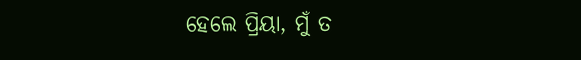ହେଲେ ପ୍ରିୟା, ମୁଁ ତ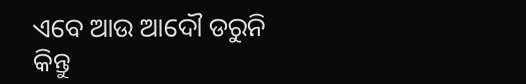ଏବେ ଆଉ ଆଦୌ ଡରୁନି
କିନ୍ତୁ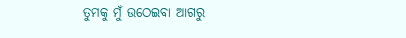ତୁମକୁ ମୁଁ ଉଠେଇବା ଆଗରୁ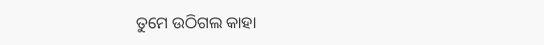ତୁମେ ଉଠିଗଲ କାହା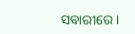ସବାରୀରେ ।